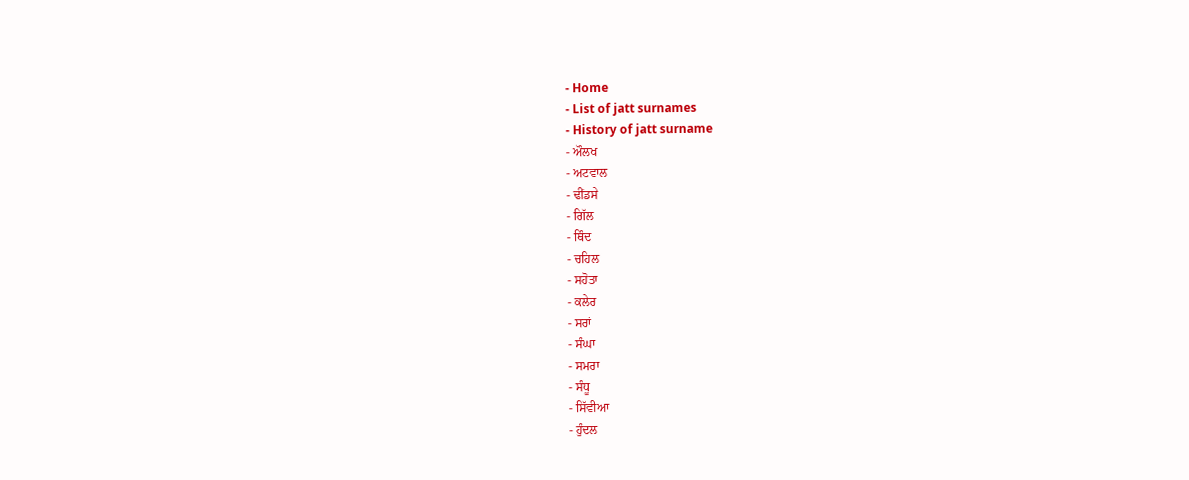- Home
- List of jatt surnames
- History of jatt surname
- ਔਲਖ
- ਅਟਵਾਲ
- ਢੀਂਡਸੇ
- ਗਿੱਲ
- ਥਿੰਦ
- ਚਹਿਲ
- ਸਹੋਤਾ
- ਕਲੇਰ
- ਸਰਾਂ
- ਸੰਘਾ
- ਸਮਰਾ
- ਸੰਧੂ
- ਸਿੱਵੀਆ
- ਹੁੰਦਲ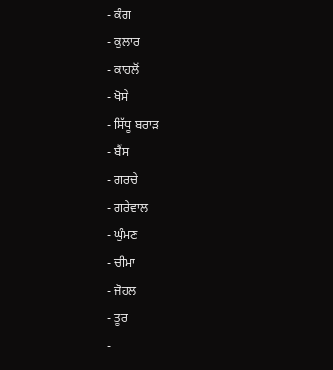- ਕੰਗ
- ਕੁਲਾਰ
- ਕਾਹਲੋਂ
- ਖੋਸੇ
- ਸਿੱਧੂ ਬਰਾੜ
- ਬੈਂਸ
- ਗਰਚੇ
- ਗਰੇਵਾਲ
- ਘੁੰਮਣ
- ਚੀਮਾ
- ਜੋਹਲ
- ਤੂਰ
-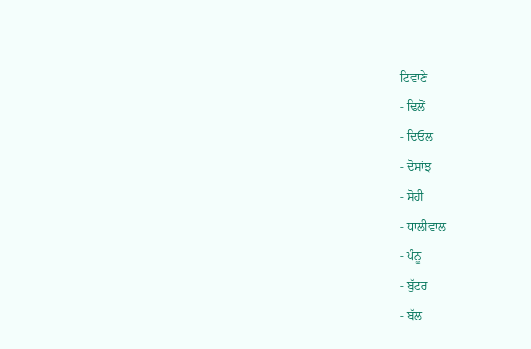ਟਿਵਾਣੇ
- ਢਿਲੋਂ
- ਦਿਓਲ
- ਦੋਸਾਂਝ
- ਸੋਹੀ
- ਧਾਲੀਵਾਲ
- ਪੰਨੂ
- ਬੁੱਟਰ
- ਬੱਲ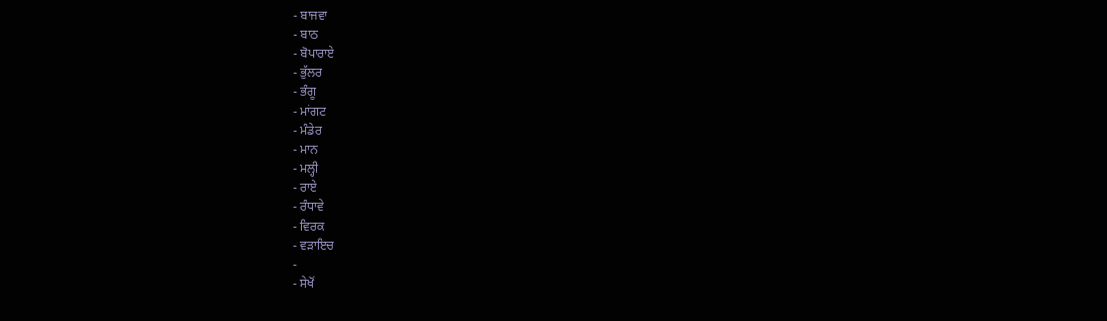- ਬਾਜਵਾ
- ਬਾਠ
- ਬੋਪਾਰਾਏ
- ਭੁੱਲਰ
- ਭੰਗੂ
- ਮਾਂਗਟ
- ਮੰਡੇਰ
- ਮਾਨ
- ਮਲ੍ਹੀ
- ਰਾਏ
- ਰੰਧਾਵੇ
- ਵਿਰਕ
- ਵੜਾਇਚ
-
- ਸੇਖੋਂ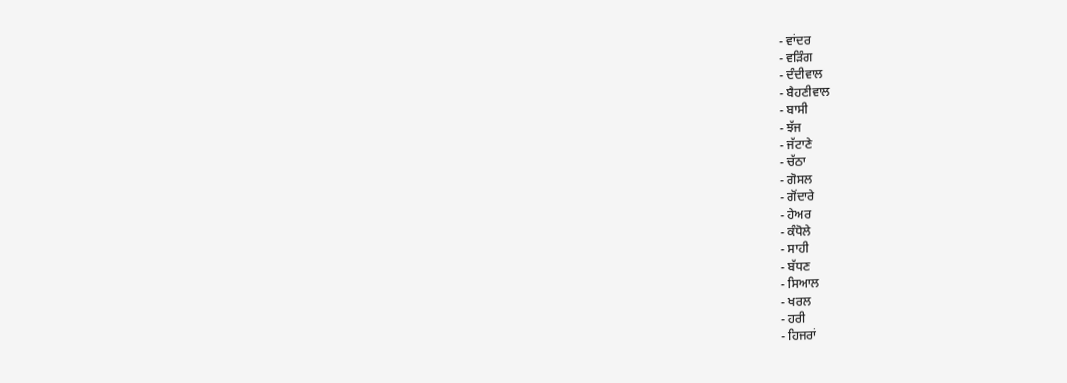- ਵਾਂਦਰ
- ਵੜਿੰਗ
- ਦੰਦੀਵਾਲ
- ਬੈਹਣੀਵਾਲ
- ਬਾਸੀ
- ਝੱਜ
- ਜੱਟਾਣੇ
- ਚੱਠਾ
- ਗੋਸਲ
- ਗੋਂਦਾਰੇ
- ਹੇਅਰ
- ਕੰਧੋਲੇ
- ਸਾਹੀ
- ਬੱਧਣ
- ਸਿਆਲ
- ਖਰਲ
- ਹਰੀ
- ਹਿਜਰਾਂ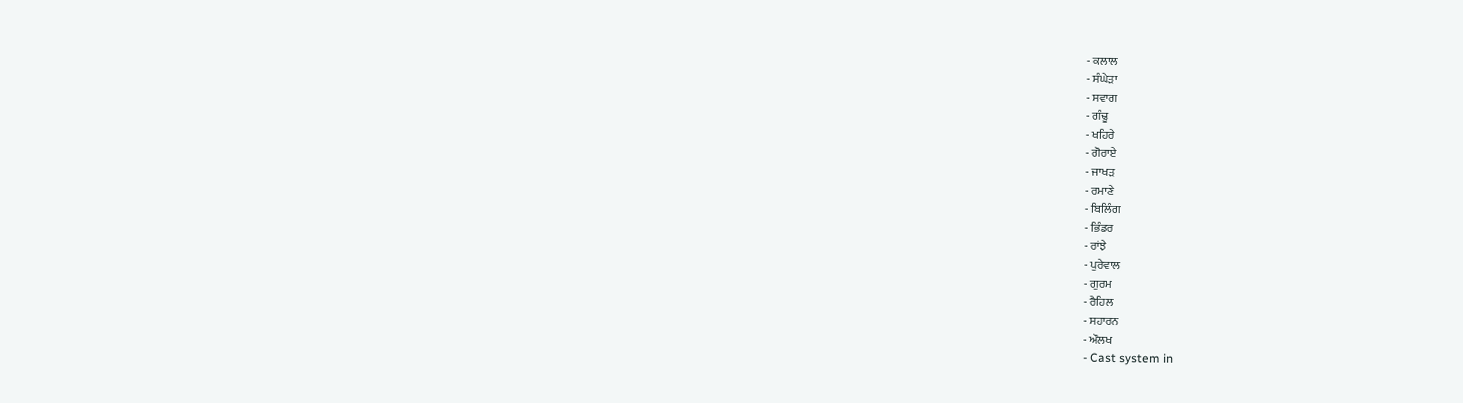- ਕਲਾਲ
- ਸੰਘੇੜਾ
- ਸਵਾਗ
- ਗੰਢੂ
- ਖਹਿਰੇ
- ਗੋਰਾਏ
- ਜਾਖੜ
- ਰਮਾਣੇ
- ਬਿਲਿੰਗ
- ਭਿੰਡਰ
- ਰਾਂਝੇ
- ਪੁਰੇਵਾਲ
- ਗੁਰਮ
- ਰੈਹਿਲ
- ਸਹਾਰਨ
- ਔਲਖ
- Cast system in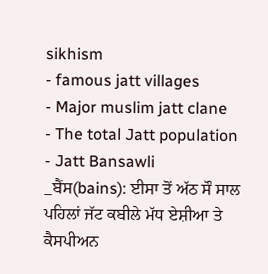sikhism
- famous jatt villages
- Major muslim jatt clane
- The total Jatt population
- Jatt Bansawli
_ਬੈਂਸ(bains): ਈਸਾ ਤੋਂ ਅੱਠ ਸੌ ਸਾਲ ਪਹਿਲਾਂ ਜੱਟ ਕਬੀਲੇ ਮੱਧ ਏਸ਼ੀਆ ਤੇ ਕੈਸਪੀਅਨ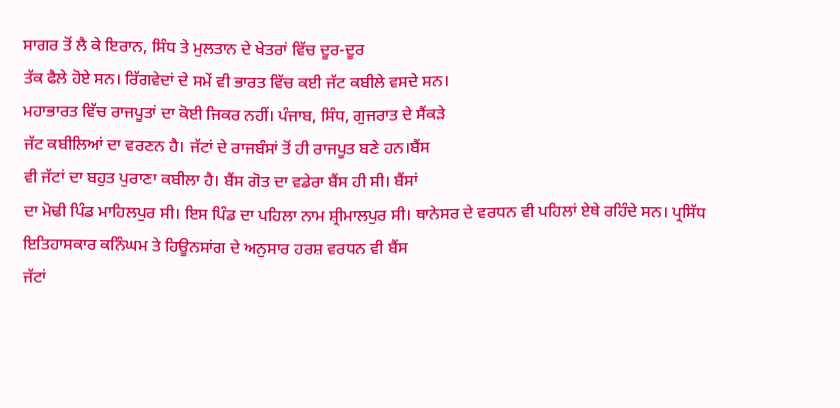ਸਾਗਰ ਤੋਂ ਲੈ ਕੇ ਇਰਾਨ, ਸਿੰਧ ਤੇ ਮੁਲਤਾਨ ਦੇ ਖੇਤਰਾਂ ਵਿੱਚ ਦੂਰ-ਦੂਰ
ਤੱਕ ਫੈਲੇ ਹੋਏ ਸਨ। ਰਿੱਗਵੇਦਾਂ ਦੇ ਸਮੇਂ ਵੀ ਭਾਰਤ ਵਿੱਚ ਕਈ ਜੱਟ ਕਬੀਲੇ ਵਸਦੇ ਸਨ।
ਮਹਾਭਾਰਤ ਵਿੱਚ ਰਾਜਪੂਤਾਂ ਦਾ ਕੋਈ ਜਿਕਰ ਨਹੀਂ। ਪੰਜਾਬ, ਸਿੰਧ, ਗੁਜਰਾਤ ਦੇ ਸੈਂਕੜੇ
ਜੱਟ ਕਬੀਲਿਆਂ ਦਾ ਵਰਣਨ ਹੈ। ਜੱਟਾਂ ਦੇ ਰਾਜਬੰਸਾਂ ਤੋਂ ਹੀ ਰਾਜਪੂਤ ਬਣੇ ਹਨ।ਬੈਂਸ
ਵੀ ਜੱਟਾਂ ਦਾ ਬਹੁਤ ਪੁਰਾਣਾ ਕਬੀਲਾ ਹੈ। ਬੈਂਸ ਗੋਤ ਦਾ ਵਡੇਰਾ ਬੈਂਸ ਹੀ ਸੀ। ਬੈਂਸਾਂ
ਦਾ ਮੋਢੀ ਪਿੰਡ ਮਾਹਿਲਪੁਰ ਸੀ। ਇਸ ਪਿੰਡ ਦਾ ਪਹਿਲਾ ਨਾਮ ਸ਼੍ਰੀਮਾਲਪੁਰ ਸੀ। ਥਾਨੇਸਰ ਦੇ ਵਰਧਨ ਵੀ ਪਹਿਲਾਂ ਏਥੇ ਰਹਿੰਦੇ ਸਨ। ਪ੍ਰਸਿੱਧ
ਇਤਿਹਾਸਕਾਰ ਕਨਿੰਘਮ ਤੇ ਹਿਊਨਸਾਂਗ ਦੇ ਅਨੁਸਾਰ ਹਰਸ਼ ਵਰਧਨ ਵੀ ਬੈਂਸ
ਜੱਟਾਂ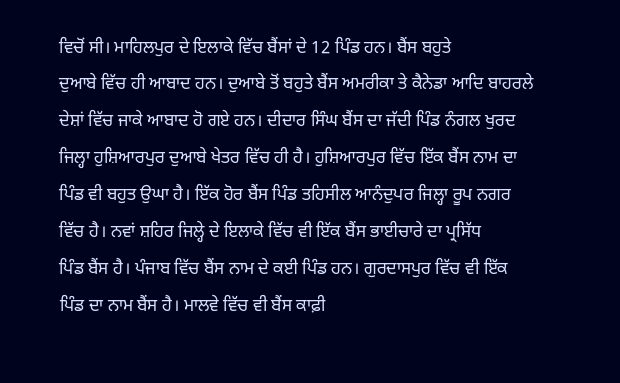ਵਿਚੋਂ ਸੀ। ਮਾਹਿਲਪੁਰ ਦੇ ਇਲਾਕੇ ਵਿੱਚ ਬੈਂਸਾਂ ਦੇ 12 ਪਿੰਡ ਹਨ। ਬੈਂਸ ਬਹੁਤੇ
ਦੁਆਬੇ ਵਿੱਚ ਹੀ ਆਬਾਦ ਹਨ। ਦੁਆਬੇ ਤੋਂ ਬਹੁਤੇ ਬੈਂਸ ਅਮਰੀਕਾ ਤੇ ਕੈਨੇਡਾ ਆਦਿ ਬਾਹਰਲੇ
ਦੇਸ਼ਾਂ ਵਿੱਚ ਜਾਕੇ ਆਬਾਦ ਹੋ ਗਏ ਹਨ। ਦੀਦਾਰ ਸਿੰਘ ਬੈਂਸ ਦਾ ਜੱਦੀ ਪਿੰਡ ਨੰਗਲ ਖੁਰਦ
ਜਿਲ੍ਹਾ ਹੁਸ਼ਿਆਰਪੁਰ ਦੁਆਬੇ ਖੇਤਰ ਵਿੱਚ ਹੀ ਹੈ। ਹੁਸ਼ਿਆਰਪੁਰ ਵਿੱਚ ਇੱਕ ਬੈਂਸ ਨਾਮ ਦਾ
ਪਿੰਡ ਵੀ ਬਹੁਤ ਉਘਾ ਹੈ। ਇੱਕ ਹੋਰ ਬੈਂਸ ਪਿੰਡ ਤਹਿਸੀਲ ਆਨੰਦੁਪਰ ਜਿਲ੍ਹਾ ਰੂਪ ਨਗਰ
ਵਿੱਚ ਹੈ। ਨਵਾਂ ਸ਼ਹਿਰ ਜਿਲ੍ਹੇ ਦੇ ਇਲਾਕੇ ਵਿੱਚ ਵੀ ਇੱਕ ਬੈਂਸ ਭਾਈਚਾਰੇ ਦਾ ਪ੍ਰਸਿੱਧ
ਪਿੰਡ ਬੈਂਸ ਹੈ। ਪੰਜਾਬ ਵਿੱਚ ਬੈਂਸ ਨਾਮ ਦੇ ਕਈ ਪਿੰਡ ਹਨ। ਗੁਰਦਾਸਪੁਰ ਵਿੱਚ ਵੀ ਇੱਕ
ਪਿੰਡ ਦਾ ਨਾਮ ਬੈਂਸ ਹੈ। ਮਾਲਵੇ ਵਿੱਚ ਵੀ ਬੈਂਸ ਕਾਫ਼ੀ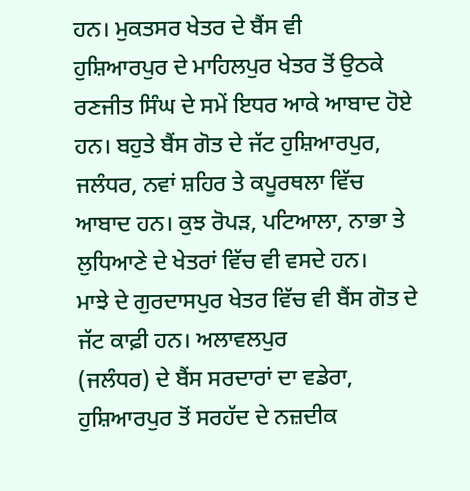ਹਨ। ਮੁਕਤਸਰ ਖੇਤਰ ਦੇ ਬੈਂਸ ਵੀ
ਹੁਸ਼ਿਆਰਪੁਰ ਦੇ ਮਾਹਿਲਪੁਰ ਖੇਤਰ ਤੋਂ ਉਠਕੇ ਰਣਜੀਤ ਸਿੰਘ ਦੇ ਸਮੇਂ ਇਧਰ ਆਕੇ ਆਬਾਦ ਹੋਏ
ਹਨ। ਬਹੁਤੇ ਬੈਂਸ ਗੋਤ ਦੇ ਜੱਟ ਹੁਸ਼ਿਆਰਪੁਰ, ਜਲੰਧਰ, ਨਵਾਂ ਸ਼ਹਿਰ ਤੇ ਕਪੂਰਥਲਾ ਵਿੱਚ
ਆਬਾਦ ਹਨ। ਕੁਝ ਰੋਪੜ, ਪਟਿਆਲਾ, ਨਾਭਾ ਤੇ ਲੁਧਿਆਣੇ ਦੇ ਖੇਤਰਾਂ ਵਿੱਚ ਵੀ ਵਸਦੇ ਹਨ।
ਮਾਝੇ ਦੇ ਗੁਰਦਾਸਪੁਰ ਖੇਤਰ ਵਿੱਚ ਵੀ ਬੈਂਸ ਗੋਤ ਦੇ ਜੱਟ ਕਾਫ਼ੀ ਹਨ। ਅਲਾਵਲਪੁਰ
(ਜਲੰਧਰ) ਦੇ ਬੈਂਸ ਸਰਦਾਰਾਂ ਦਾ ਵਡੇਰਾ, ਹੁਸ਼ਿਆਰਪੁਰ ਤੋਂ ਸਰਹੱਦ ਦੇ ਨਜ਼ਦੀਕ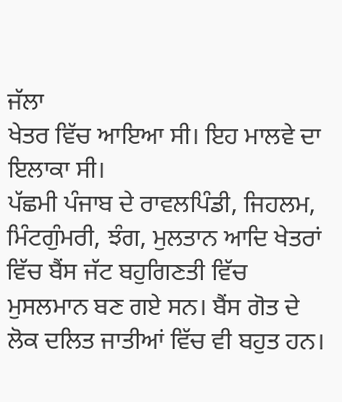ਜੱਲਾ
ਖੇਤਰ ਵਿੱਚ ਆਇਆ ਸੀ। ਇਹ ਮਾਲਵੇ ਦਾ ਇਲਾਕਾ ਸੀ।
ਪੱਛਮੀ ਪੰਜਾਬ ਦੇ ਰਾਵਲਪਿੰਡੀ, ਜਿਹਲਮ, ਮਿੰਟਗੁੰਮਰੀ, ਝੰਗ, ਮੁਲਤਾਨ ਆਦਿ ਖੇਤਰਾਂ ਵਿੱਚ ਬੈਂਸ ਜੱਟ ਬਹੁਗਿਣਤੀ ਵਿੱਚ ਮੁਸਲਮਾਨ ਬਣ ਗਏ ਸਨ। ਬੈਂਸ ਗੋਤ ਦੇ ਲੋਕ ਦਲਿਤ ਜਾਤੀਆਂ ਵਿੱਚ ਵੀ ਬਹੁਤ ਹਨ।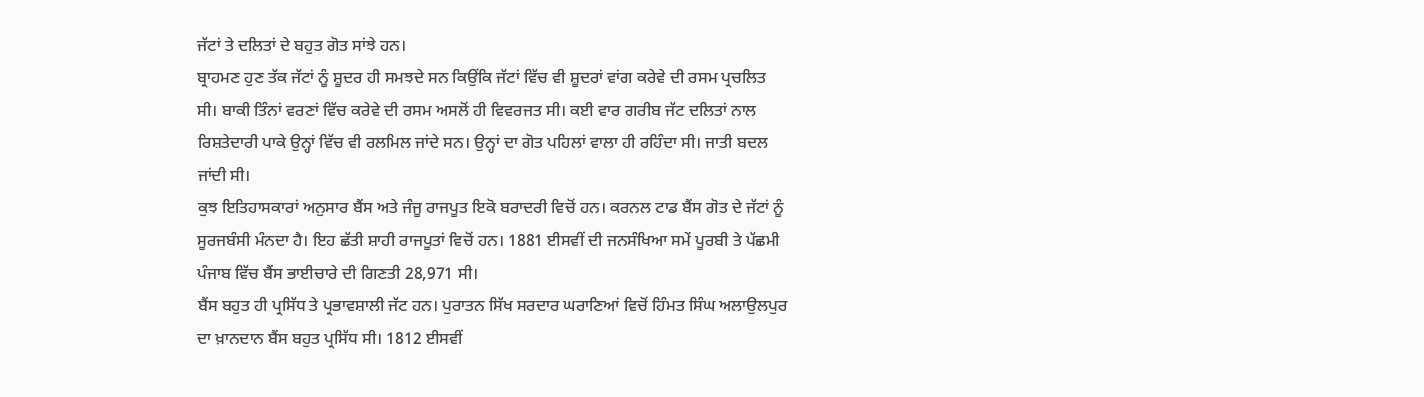ਜੱਟਾਂ ਤੇ ਦਲਿਤਾਂ ਦੇ ਬਹੁਤ ਗੋਤ ਸਾਂਝੇ ਹਨ।
ਬ੍ਰਾਹਮਣ ਹੁਣ ਤੱਕ ਜੱਟਾਂ ਨੂੰ ਸ਼ੂਦਰ ਹੀ ਸਮਝਦੇ ਸਨ ਕਿਉਂਕਿ ਜੱਟਾਂ ਵਿੱਚ ਵੀ ਸ਼ੂਦਰਾਂ ਵਾਂਗ ਕਰੇਵੇ ਦੀ ਰਸਮ ਪ੍ਰਚਲਿਤ ਸੀ। ਬਾਕੀ ਤਿੰਨਾਂ ਵਰਣਾਂ ਵਿੱਚ ਕਰੇਵੇ ਦੀ ਰਸਮ ਅਸਲੋਂ ਹੀ ਵਿਵਰਜਤ ਸੀ। ਕਈ ਵਾਰ ਗਰੀਬ ਜੱਟ ਦਲਿਤਾਂ ਨਾਲ ਰਿਸ਼ਤੇਦਾਰੀ ਪਾਕੇ ਉਨ੍ਹਾਂ ਵਿੱਚ ਵੀ ਰਲਮਿਲ ਜਾਂਦੇ ਸਨ। ਉਨ੍ਹਾਂ ਦਾ ਗੋਤ ਪਹਿਲਾਂ ਵਾਲਾ ਹੀ ਰਹਿੰਦਾ ਸੀ। ਜਾਤੀ ਬਦਲ ਜਾਂਦੀ ਸੀ।
ਕੁਝ ਇਤਿਹਾਸਕਾਰਾਂ ਅਨੁਸਾਰ ਬੈਂਸ ਅਤੇ ਜੰਜੂ ਰਾਜਪੂਤ ਇਕੋ ਬਰਾਦਰੀ ਵਿਚੋਂ ਹਨ। ਕਰਨਲ ਟਾਡ ਬੈਂਸ ਗੋਤ ਦੇ ਜੱਟਾਂ ਨੂੰ ਸੂਰਜਬੰਸੀ ਮੰਨਦਾ ਹੈ। ਇਹ ਛੱਤੀ ਸ਼ਾਹੀ ਰਾਜਪੂਤਾਂ ਵਿਚੋਂ ਹਨ। 1881 ਈਸਵੀਂ ਦੀ ਜਨਸੰਖਿਆ ਸਮੇਂ ਪੂਰਬੀ ਤੇ ਪੱਛਮੀ ਪੰਜਾਬ ਵਿੱਚ ਬੈਂਸ ਭਾਈਚਾਰੇ ਦੀ ਗਿਣਤੀ 28,971 ਸੀ।
ਬੈਂਸ ਬਹੁਤ ਹੀ ਪ੍ਰਸਿੱਧ ਤੇ ਪ੍ਰਭਾਵਸ਼ਾਲੀ ਜੱਟ ਹਨ। ਪੁਰਾਤਨ ਸਿੱਖ ਸਰਦਾਰ ਘਰਾਣਿਆਂ ਵਿਚੋਂ ਹਿੰਮਤ ਸਿੰਘ ਅਲਾਉਲਪੁਰ ਦਾ ਖ਼ਾਨਦਾਨ ਬੈਂਸ ਬਹੁਤ ਪ੍ਰਸਿੱਧ ਸੀ। 1812 ਈਸਵੀਂ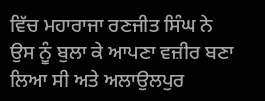ਵਿੱਚ ਮਹਾਰਾਜਾ ਰਣਜੀਤ ਸਿੰਘ ਨੇ ਉਸ ਨੂੰ ਬੁਲਾ ਕੇ ਆਪਣਾ ਵਜ਼ੀਰ ਬਣਾ ਲਿਆ ਸੀ ਅਤੇ ਅਲਾਉਲਪੁਰ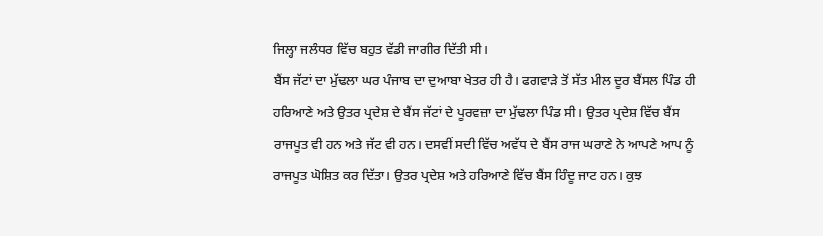ਜਿਲ੍ਹਾ ਜਲੰਧਰ ਵਿੱਚ ਬਹੁਤ ਵੱਡੀ ਜਾਗੀਰ ਦਿੱਤੀ ਸੀ।
ਬੈਂਸ ਜੱਟਾਂ ਦਾ ਮੁੱਢਲਾ ਘਰ ਪੰਜਾਬ ਦਾ ਦੁਆਬਾ ਖੇਤਰ ਹੀ ਹੈ। ਫਗਵਾੜੇ ਤੋਂ ਸੱਤ ਮੀਲ ਦੂਰ ਬੈਂਸਲ ਪਿੰਡ ਹੀ ਹਰਿਆਣੇ ਅਤੇ ਉਤਰ ਪ੍ਰਦੇਸ਼ ਦੇ ਬੈਂਸ ਜੱਟਾਂ ਦੇ ਪੂਰਵਜ਼ਾ ਦਾ ਮੁੱਢਲਾ ਪਿੰਡ ਸੀ। ਉਤਰ ਪ੍ਰਦੇਸ਼ ਵਿੱਚ ਬੈਂਸ ਰਾਜਪੂਤ ਵੀ ਹਨ ਅਤੇ ਜੱਟ ਵੀ ਹਨ। ਦਸਵੀਂ ਸਦੀ ਵਿੱਚ ਅਵੱਧ ਦੇ ਬੈਂਸ ਰਾਜ ਘਰਾਣੇ ਨੇ ਆਪਣੇ ਆਪ ਨੂੰ ਰਾਜਪੂਤ ਘੋਸ਼ਿਤ ਕਰ ਦਿੱਤਾ। ਉਤਰ ਪ੍ਰਦੇਸ਼ ਅਤੇ ਹਰਿਆਣੇ ਵਿੱਚ ਬੈਂਸ ਹਿੰਦੂ ਜਾਟ ਹਨ। ਕੁਝ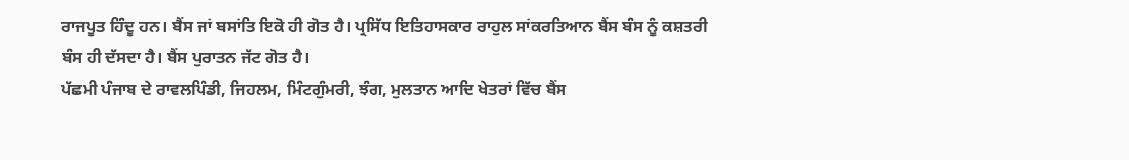ਰਾਜਪੂਤ ਹਿੰਦੂ ਹਨ। ਬੈਂਸ ਜਾਂ ਬਸਾਂਤਿ ਇਕੋ ਹੀ ਗੋਤ ਹੈ। ਪ੍ਰਸਿੱਧ ਇਤਿਹਾਸਕਾਰ ਰਾਹੁਲ ਸਾਂਕਰਤਿਆਨ ਬੈਂਸ ਬੰਸ ਨੂੰ ਕਸ਼ਤਰੀ ਬੰਸ ਹੀ ਦੱਸਦਾ ਹੈ। ਬੈਂਸ ਪੁਰਾਤਨ ਜੱਟ ਗੋਤ ਹੈ।
ਪੱਛਮੀ ਪੰਜਾਬ ਦੇ ਰਾਵਲਪਿੰਡੀ, ਜਿਹਲਮ, ਮਿੰਟਗੁੰਮਰੀ, ਝੰਗ, ਮੁਲਤਾਨ ਆਦਿ ਖੇਤਰਾਂ ਵਿੱਚ ਬੈਂਸ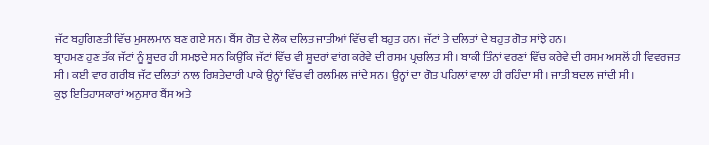ਜੱਟ ਬਹੁਗਿਣਤੀ ਵਿੱਚ ਮੁਸਲਮਾਨ ਬਣ ਗਏ ਸਨ। ਬੈਂਸ ਗੋਤ ਦੇ ਲੋਕ ਦਲਿਤ ਜਾਤੀਆਂ ਵਿੱਚ ਵੀ ਬਹੁਤ ਹਨ। ਜੱਟਾਂ ਤੇ ਦਲਿਤਾਂ ਦੇ ਬਹੁਤ ਗੋਤ ਸਾਂਝੇ ਹਨ।
ਬ੍ਰਾਹਮਣ ਹੁਣ ਤੱਕ ਜੱਟਾਂ ਨੂੰ ਸ਼ੂਦਰ ਹੀ ਸਮਝਦੇ ਸਨ ਕਿਉਂਕਿ ਜੱਟਾਂ ਵਿੱਚ ਵੀ ਸ਼ੂਦਰਾਂ ਵਾਂਗ ਕਰੇਵੇ ਦੀ ਰਸਮ ਪ੍ਰਚਲਿਤ ਸੀ। ਬਾਕੀ ਤਿੰਨਾਂ ਵਰਣਾਂ ਵਿੱਚ ਕਰੇਵੇ ਦੀ ਰਸਮ ਅਸਲੋਂ ਹੀ ਵਿਵਰਜਤ ਸੀ। ਕਈ ਵਾਰ ਗਰੀਬ ਜੱਟ ਦਲਿਤਾਂ ਨਾਲ ਰਿਸ਼ਤੇਦਾਰੀ ਪਾਕੇ ਉਨ੍ਹਾਂ ਵਿੱਚ ਵੀ ਰਲਮਿਲ ਜਾਂਦੇ ਸਨ। ਉਨ੍ਹਾਂ ਦਾ ਗੋਤ ਪਹਿਲਾਂ ਵਾਲਾ ਹੀ ਰਹਿੰਦਾ ਸੀ। ਜਾਤੀ ਬਦਲ ਜਾਂਦੀ ਸੀ।
ਕੁਝ ਇਤਿਹਾਸਕਾਰਾਂ ਅਨੁਸਾਰ ਬੈਂਸ ਅਤੇ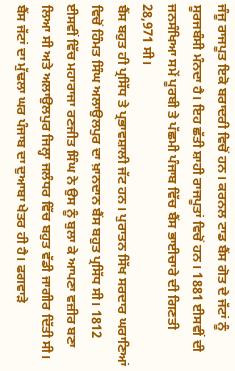ਜੰਜੂ ਰਾਜਪੂਤ ਇਕੋ ਬਰਾਦਰੀ ਵਿਚੋਂ ਹਨ। ਕਰਨਲ ਟਾਡ ਬੈਂਸ ਗੋਤ ਦੇ ਜੱਟਾਂ ਨੂੰ ਸੂਰਜਬੰਸੀ ਮੰਨਦਾ ਹੈ। ਇਹ ਛੱਤੀ ਸ਼ਾਹੀ ਰਾਜਪੂਤਾਂ ਵਿਚੋਂ ਹਨ। 1881 ਈਸਵੀਂ ਦੀ ਜਨਸੰਖਿਆ ਸਮੇਂ ਪੂਰਬੀ ਤੇ ਪੱਛਮੀ ਪੰਜਾਬ ਵਿੱਚ ਬੈਂਸ ਭਾਈਚਾਰੇ ਦੀ ਗਿਣਤੀ 28,971 ਸੀ।
ਬੈਂਸ ਬਹੁਤ ਹੀ ਪ੍ਰਸਿੱਧ ਤੇ ਪ੍ਰਭਾਵਸ਼ਾਲੀ ਜੱਟ ਹਨ। ਪੁਰਾਤਨ ਸਿੱਖ ਸਰਦਾਰ ਘਰਾਣਿਆਂ ਵਿਚੋਂ ਹਿੰਮਤ ਸਿੰਘ ਅਲਾਉਲਪੁਰ ਦਾ ਖ਼ਾਨਦਾਨ ਬੈਂਸ ਬਹੁਤ ਪ੍ਰਸਿੱਧ ਸੀ। 1812 ਈਸਵੀਂ ਵਿੱਚ ਮਹਾਰਾਜਾ ਰਣਜੀਤ ਸਿੰਘ ਨੇ ਉਸ ਨੂੰ ਬੁਲਾ ਕੇ ਆਪਣਾ ਵਜ਼ੀਰ ਬਣਾ ਲਿਆ ਸੀ ਅਤੇ ਅਲਾਉਲਪੁਰ ਜਿਲ੍ਹਾ ਜਲੰਧਰ ਵਿੱਚ ਬਹੁਤ ਵੱਡੀ ਜਾਗੀਰ ਦਿੱਤੀ ਸੀ।
ਬੈਂਸ ਜੱਟਾਂ ਦਾ ਮੁੱਢਲਾ ਘਰ ਪੰਜਾਬ ਦਾ ਦੁਆਬਾ ਖੇਤਰ ਹੀ ਹੈ। ਫਗਵਾੜੇ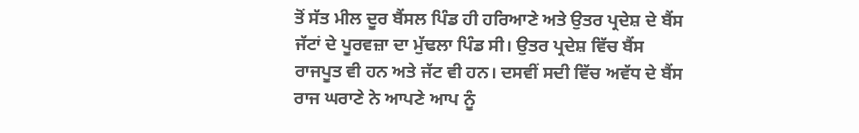ਤੋਂ ਸੱਤ ਮੀਲ ਦੂਰ ਬੈਂਸਲ ਪਿੰਡ ਹੀ ਹਰਿਆਣੇ ਅਤੇ ਉਤਰ ਪ੍ਰਦੇਸ਼ ਦੇ ਬੈਂਸ ਜੱਟਾਂ ਦੇ ਪੂਰਵਜ਼ਾ ਦਾ ਮੁੱਢਲਾ ਪਿੰਡ ਸੀ। ਉਤਰ ਪ੍ਰਦੇਸ਼ ਵਿੱਚ ਬੈਂਸ ਰਾਜਪੂਤ ਵੀ ਹਨ ਅਤੇ ਜੱਟ ਵੀ ਹਨ। ਦਸਵੀਂ ਸਦੀ ਵਿੱਚ ਅਵੱਧ ਦੇ ਬੈਂਸ ਰਾਜ ਘਰਾਣੇ ਨੇ ਆਪਣੇ ਆਪ ਨੂੰ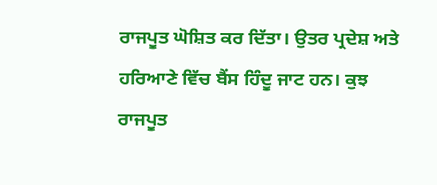ਰਾਜਪੂਤ ਘੋਸ਼ਿਤ ਕਰ ਦਿੱਤਾ। ਉਤਰ ਪ੍ਰਦੇਸ਼ ਅਤੇ ਹਰਿਆਣੇ ਵਿੱਚ ਬੈਂਸ ਹਿੰਦੂ ਜਾਟ ਹਨ। ਕੁਝ ਰਾਜਪੂਤ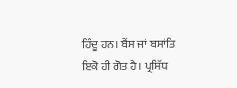ਹਿੰਦੂ ਹਨ। ਬੈਂਸ ਜਾਂ ਬਸਾਂਤਿ ਇਕੋ ਹੀ ਗੋਤ ਹੈ। ਪ੍ਰਸਿੱਧ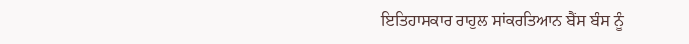ਇਤਿਹਾਸਕਾਰ ਰਾਹੁਲ ਸਾਂਕਰਤਿਆਨ ਬੈਂਸ ਬੰਸ ਨੂੰ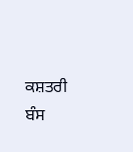ਕਸ਼ਤਰੀ ਬੰਸ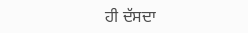ਹੀ ਦੱਸਦਾ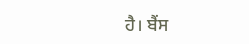ਹੈ। ਬੈਂਸ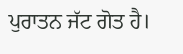ਪੁਰਾਤਨ ਜੱਟ ਗੋਤ ਹੈ।